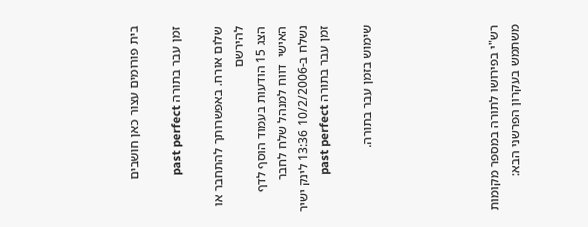בית פורומים עצור כאן חושבים

זמן עבר בתורה past perfect

שלום אורח. באפשרותך להתחבר או להירשם
הצג 15 הודעות בעמוד הוסף לדף האישי  דווח למנהל שלח לחבר
נשלח ב-10/2/2006 13:36 לינק ישיר
זמן עבר בתורה past perfect

שימוש בזמן עבר בתורה.





רש"י בפירושו לתורה במספר מקומות משתמש בעקרון הפרשני הבא: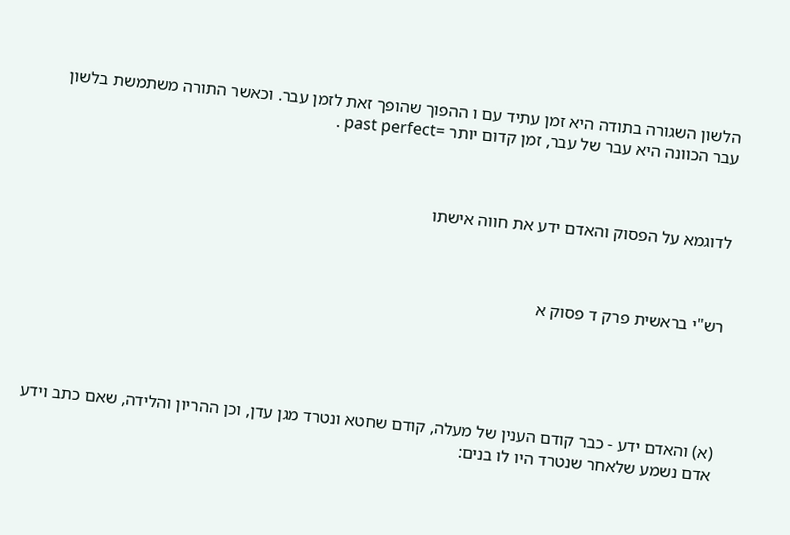הלשון השגורה בתודה היא זמן עתיד עם ו ההפוך שהופך זאת לזמן עבר. וכאשר התורה משתמשת בלשון עבר הכוונה היא עבר של עבר, זמן קדום יותר =past perfect .



לדוגמא על הפסוק והאדם ידע את חווה אישתו



רש"י בראשית פרק ד פסוק א





(א) והאדם ידע - כבר קודם הענין של מעלה, קודם שחטא ונטרד מגן עדן, וכן ההריון והלידה, שאם כתב וידע אדם נשמע שלאחר שנטרד היו לו בנים: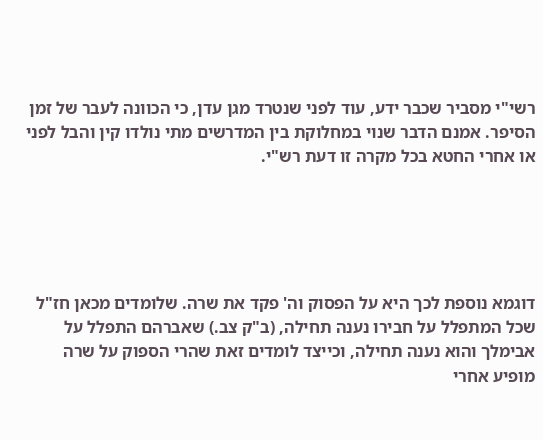רשי"י מסביר שכבר ידע, עוד לפני שנטרד מגן עדן, כי הכוונה לעבר של זמן הסיפר. אמנם הדבר שנוי במחלוקת בין המדרשים מתי נולדו קין והבל לפני או אחרי החטא בכל מקרה זו דעת רש"י.





דוגמא נוספת לכך היא על הפסוק וה' פקד את שרה. שלומדים מכאן חז"ל שכל המתפלל על חבירו נענה תחילה, (ב"ק צב.) שאברהם התפלל על אבימלך והוא נענה תחילה, וכייצד לומדים זאת שהרי הספוק על שרה מופיע אחרי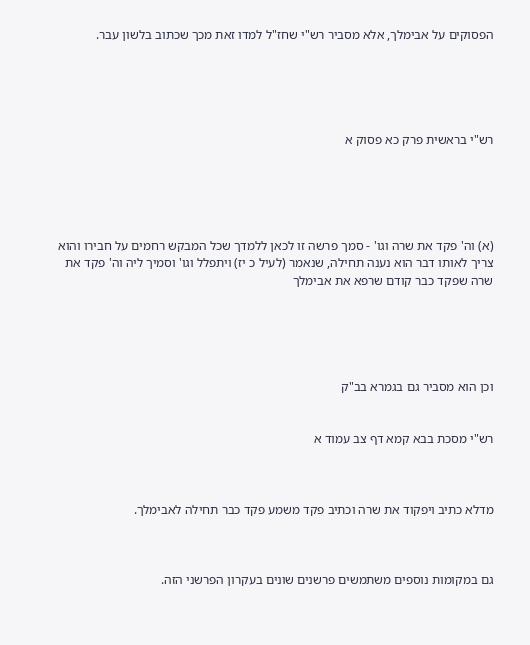הפסוקים על אבימלך, אלא מסביר רש"י שחז"ל למדו זאת מכך שכתוב בלשון עבר.





רש"י בראשית פרק כא פסוק א





(א) וה' פקד את שרה וגו' - סמך פרשה זו לכאן ללמדך שכל המבקש רחמים על חבירו והוא צריך לאותו דבר הוא נענה תחילה, שנאמר (לעיל כ יז) ויתפלל וגו' וסמיך ליה וה' פקד את שרה שפקד כבר קודם שרפא את אבימלך





וכן הוא מסביר גם בגמרא בב"ק


רש"י מסכת בבא קמא דף צב עמוד א



מדלא כתיב ויפקוד את שרה וכתיב פקד משמע פקד כבר תחילה לאבימלך.



גם במקומות נוספים משתמשים פרשנים שונים בעקרון הפרשני הזה.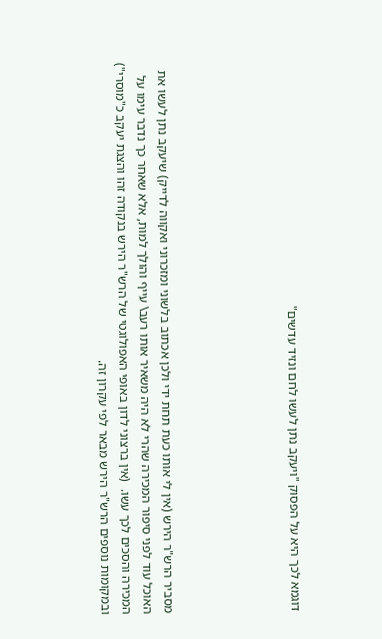דוגמא לכך היא על הפסוק "ויעקב נתן לעשו לחם ונזיד עדשים"





מסביר הרש"ר הירש (אין לי אותו כעת תחת ידי ולכן אכתוב בלשוני ומזכרוני ואקווה לדייק) שיעקב נתן לעשו את האוכל עוד לפני סיפור המכירה שהרי לא היה משאיר אותו רעב\ עייף והולך למות, אלא שאחר כך נדבר עימו על המכירה והסכים לכך עשו.  (אין ברצוני לדון באופי האפולוגטי של הרש"ר הירש בנקודה זהו והצגת יעקב כ"מוסרי") ובמקומות נוספים הרש"ר הירש מבאר לפי עקרון זה.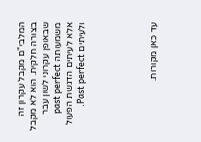המלבי"ם מקבל עקרון זה בצורה חלקית. הוא לא מקבל שבאופן עקרוני לשון עבר משמעותה past perfect אלא לעיתים הדגשת הפעול ולעיתים Past perfect.





עד כאן מקורות.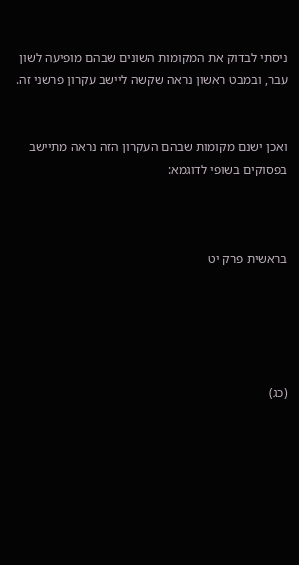ניסתי לבדוק את המקומות השונים שבהם מופיעה לשון עבר, ובמבט ראשון נראה שקשה ליישב עקרון פרשני זה.


ואכן ישנם מקומות שבהם העקרון הזה נראה מתיישב בפסוקים בשופי לדוגמא:



בראשית פרק יט





(כג)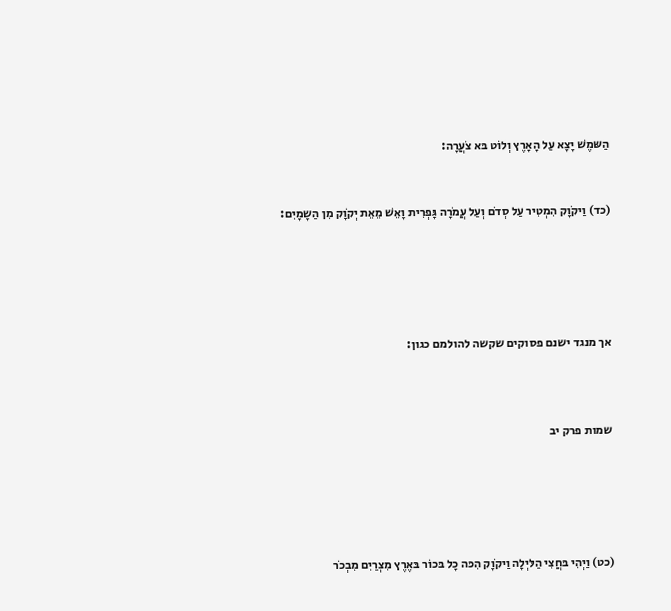הַשּמֶשׁ יָצָא עַל הָאָרֶץ וְלוֹט בּא צֹעֲרָה:


(כד) וַיקֹוָק הִמְטִיר עַל סְדֹם וְעַל עֲמֹרָה גָּפְרִית וָאֵשׁ מֵאֵת יְקֹוָק מִן הַשָמָיִם:





אך מנגד ישנם פסוקים שקשה להולמם כגון:



שמות פרק יב





(כט) וַיְהִי בּחֲצִי הַלּיְלָה וַיקֹוָק הִכּה כָל בּכוֹר בּאֶרֶץ מִצְרַיִם מִבְכֹר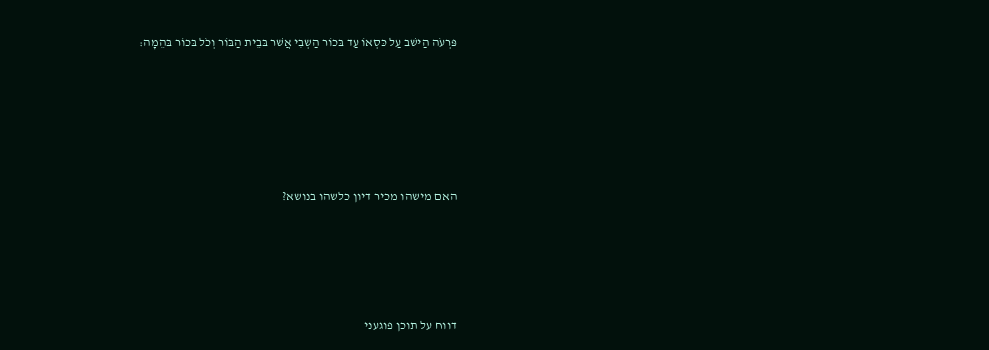פּרְעֹה הַיּשׁב עַל כּסְאוֹ עַד בּכוֹר הַשְבִי אֲשׁר בּבֵית הַבּוֹר וְכֹל בּכוֹר בּהֵמָה:





האם מישהו מכיר דיון כלשהו בנושא?




דווח על תוכן פוגעני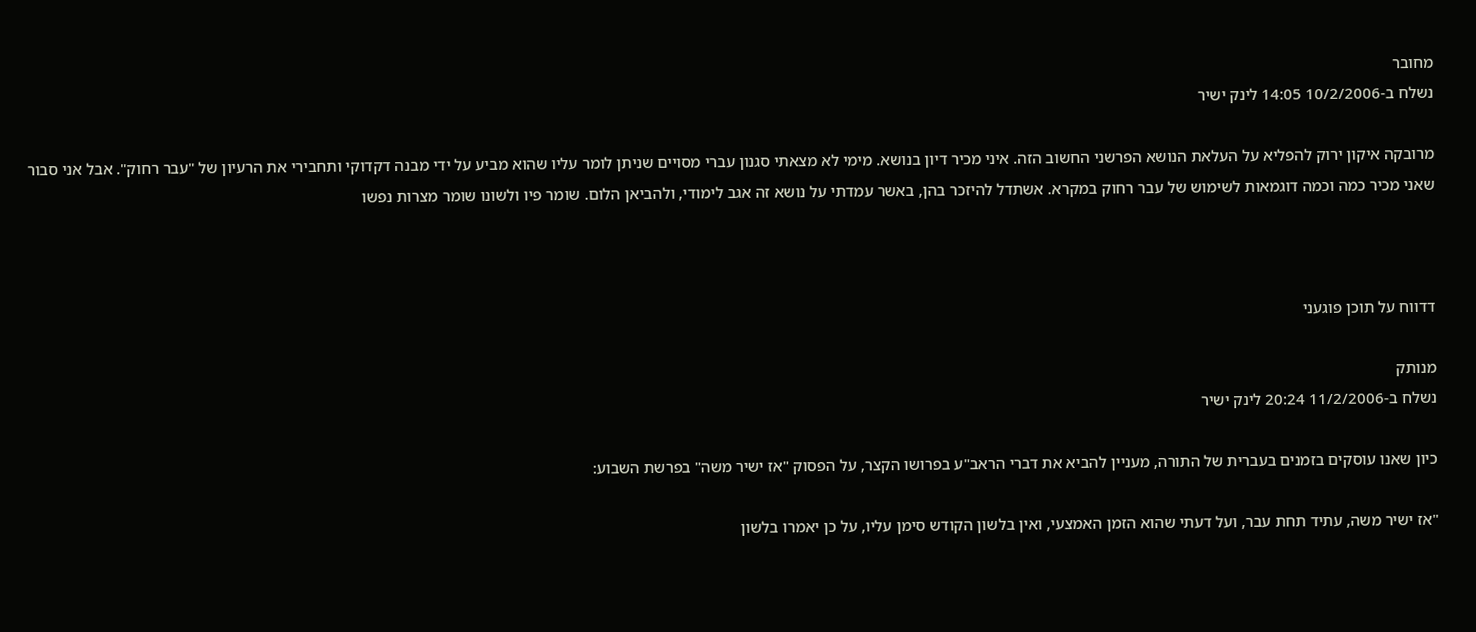מחובר
נשלח ב-10/2/2006 14:05 לינק ישיר

מרובקה איקון ירוק להפליא על העלאת הנושא הפרשני החשוב הזה. איני מכיר דיון בנושא. מימי לא מצאתי סגנון עברי מסויים שניתן לומר עליו שהוא מביע על ידי מבנה דקדוקי ותחבירי את הרעיון של "עבר רחוק". אבל אני סבור שאני מכיר כמה וכמה דוגמאות לשימוש של עבר רחוק במקרא. אשתדל להיזכר בהן, באשר עמדתי על נושא זה אגב לימודי, ולהביאן הלום. שומר פיו ולשונו שומר מצרות נפשו



דדווח על תוכן פוגעני

מנותק
נשלח ב-11/2/2006 20:24 לינק ישיר

כיון שאנו עוסקים בזמנים בעברית של התורה, מעניין להביא את דברי הראב"ע בפרושו הקצר, על הפסוק "אז ישיר משה" בפרשת השבוע:

"אז ישיר משה, עתיד תחת עבר, ועל דעתי שהוא הזמן האמצעי, ואין בלשון הקודש סימן עליו, על כן יאמרו בלשון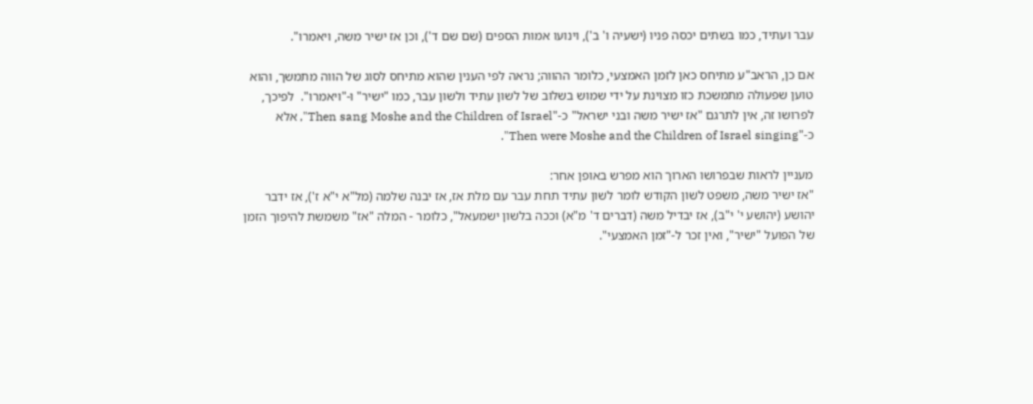עבר ועתיד, כמו בשתים יכסה פניו (ישעיה ו' ב'), וינועו אמות הספים (שם שם ד'), וכן אז ישיר משה, ויאמרו".

אם כן, הראב"ע מתיחס כאן לזמן האמצעי, כלומר ההווה; נראה לפי הענין שהוא מתיחס לסוג של הווה מתמשך, והוא טוען שפעולה מתמשכת כזו מצוינת על ידי שמוש בשלוב של לשון עתיד ולשון עבר, כמו "ישיר" ו-"ויאמרו".  לפיכך, לפרושו זה, אין לתרגם "אז ישיר משה ובני ישראל" כ-"Then sang Moshe and the Children of Israel", אלא כ-"Then were Moshe and the Children of Israel singing".

מעניין לראות שבפרושו הארוך הוא מפרש באופן אחר:
"אז ישיר משה, משפט לשון הקודש לומר לשון עתיד תחת עבר עם מלת אז, אז יבנה שלמה (מל"א י"א ז'), אז ידבר יהושע (יהושע י' י"ב), אז יבדיל משה (דברים ד' מ"א) וככה בלשון ישמעאל", כלומר - המלה "אז" משמשת להיפוך הזמן של הפועל "ישיר", ואין זכר ל-"זמן האמצעי".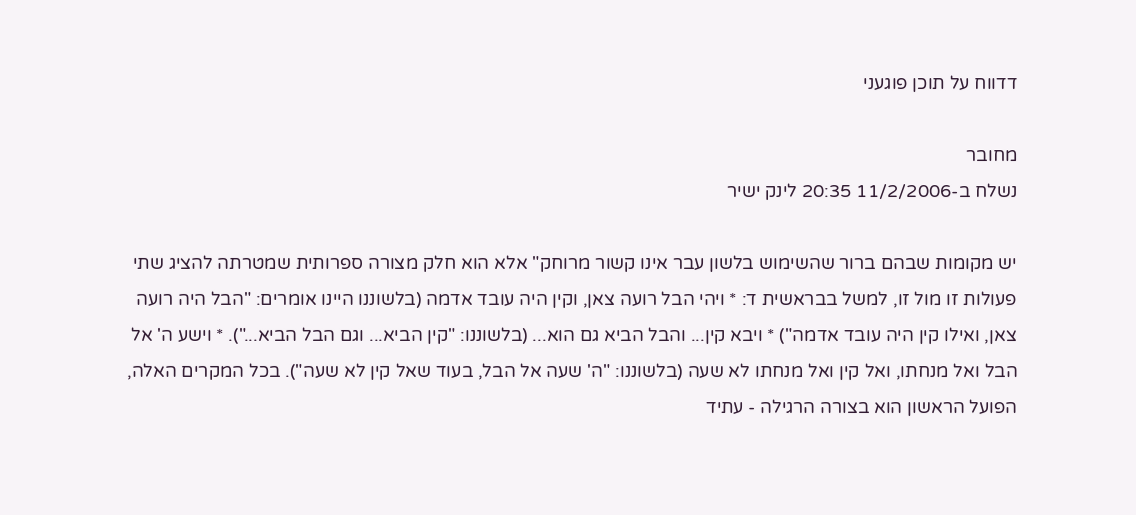דדווח על תוכן פוגעני

מחובר
נשלח ב-11/2/2006 20:35 לינק ישיר

יש מקומות שבהם ברור שהשימוש בלשון עבר אינו קשור מרוחק" אלא הוא חלק מצורה ספרותית שמטרתה להציג שתי פעולות זו מול זו, למשל בבראשית ד: * ויהי הבל רועה צאן, וקין היה עובד אדמה (בלשוננו היינו אומרים: "הבל היה רועה צאן, ואילו קין היה עובד אדמה") * ויבא קין... והבל הביא גם הוא... (בלשוננו: "קין הביא... וגם הבל הביא..."). * וישע ה' אל הבל ואל מנחתו, ואל קין ואל מנחתו לא שעה (בלשוננו: "ה' שעה אל הבל, בעוד שאל קין לא שעה"). בכל המקרים האלה, הפועל הראשון הוא בצורה הרגילה - עתיד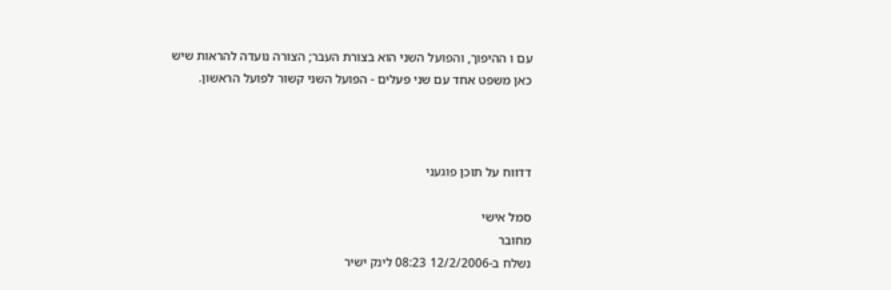עם ו ההיפוך, והפועל השני הוא בצורת העבר; הצורה נועדה להראות שיש כאן משפט אחד עם שני פעלים - הפועל השני קשור לפועל הראשון.



דדווח על תוכן פוגעני

סמל אישי
מחובר
נשלח ב-12/2/2006 08:23 לינק ישיר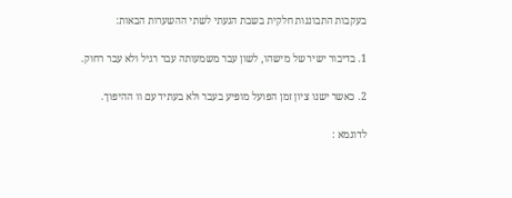בעקבות התבוננות חלקית בשבת הגעתי לשתי ההשערות הבאות:

1. בדיבור ישיר של מישהו, לשון עבר משמעותה עבר רגיל ולא עבר רחוק.

2. כאשר ישנו ציון זמן הפועל מופיע בעבר ולא בעתיד עם וו ההיפוך.

לדוגמא :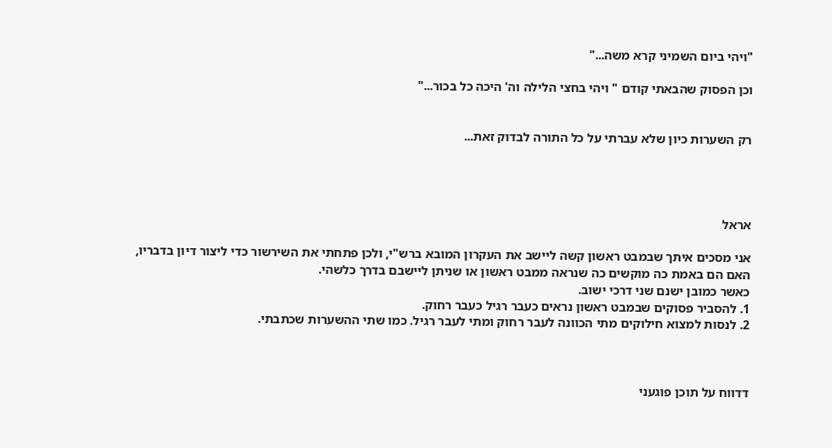"ויהי ביום השמיני קרא משה..."

וכן הפסוק שהבאתי קודם " ויהי בחצי הלילה וה' היכה כל בכור..."


רק השערות כיון שלא עברתי על כל התורה לבדוק זאת...




אראל

אני מסכים איתך שבמבט ראשון קשה ליישב את העקרון המובא ברש"י, ולכן פתחתי את השירשור כדי ליצור דיון בדבריו, האם הם באמת כה מוקשים כה שנראה ממבט ראשון או שניתן ליישבם בדרך כלשהי.
כאשר כמובן ישנם שני דרכי ישוב.
1. להסביר פסוקים שבמבט ראשון נראים כעבר רגיל כעבר רחוק.
2. לנסות למצוא חילוקים מתי הכוונה לעבר רחוק ומתי לעבר רגיל. כמו שתי ההשערות שכתבתי.



דדווח על תוכן פוגעני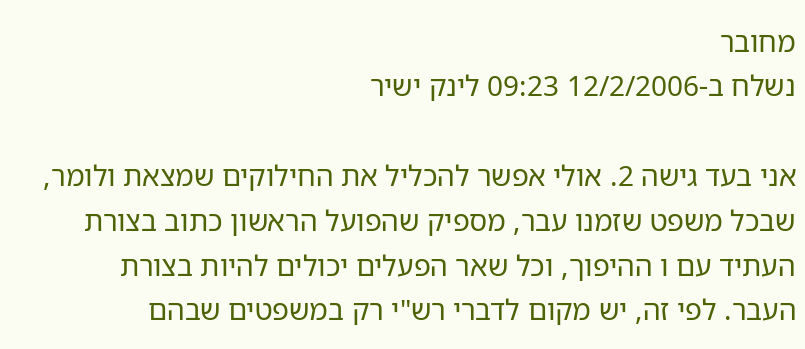מחובר
נשלח ב-12/2/2006 09:23 לינק ישיר

אני בעד גישה 2. אולי אפשר להכליל את החילוקים שמצאת ולומר, שבכל משפט שזמנו עבר, מספיק שהפועל הראשון כתוב בצורת העתיד עם ו ההיפוך, וכל שאר הפעלים יכולים להיות בצורת העבר. לפי זה, יש מקום לדברי רש"י רק במשפטים שבהם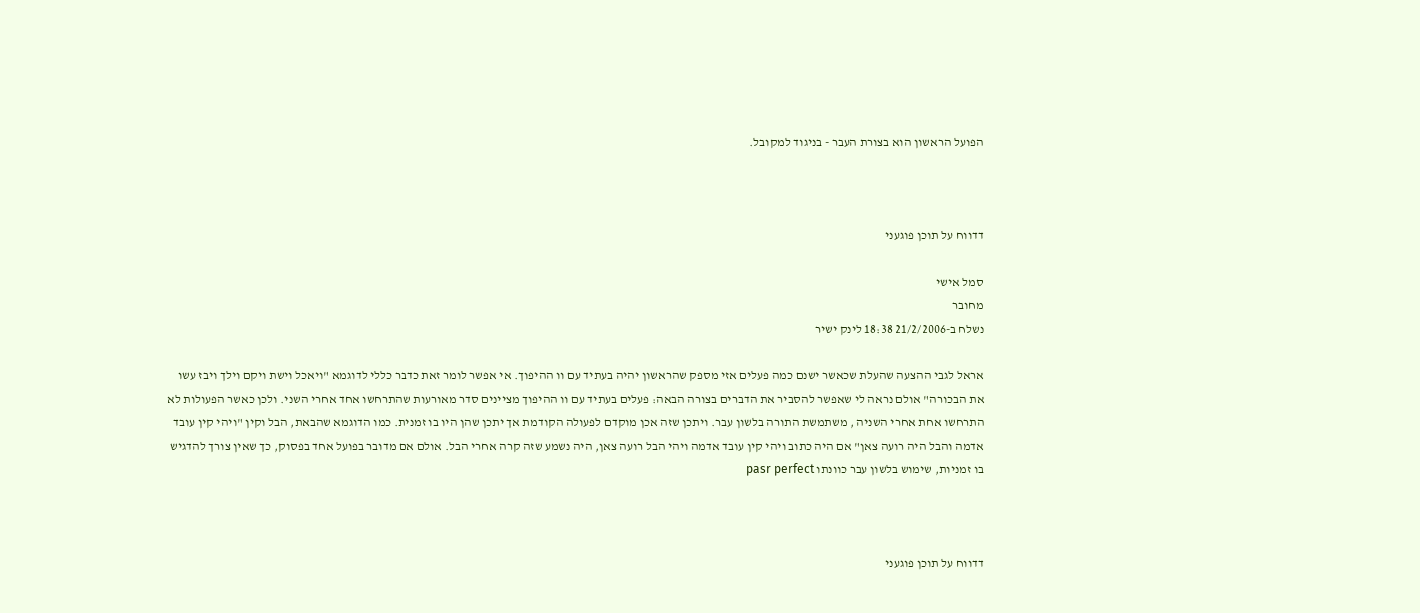הפועל הראשון הוא בצורת העבר - בניגוד למקובל.



דדווח על תוכן פוגעני

סמל אישי
מחובר
נשלח ב-21/2/2006 18:38 לינק ישיר

אראל לגבי ההצעה שהעלת שכאשר ישנם כמה פעלים אזי מספק שהראשון יהיה בעתיד עם וו ההיפוך. אי אפשר לומר זאת כדבר כללי לדוגמא "ויאכל וישת ויקם וילך ויבז עשו את הבכורה" אולם נראה לי שאפשר להסביר את הדברים בצורה הבאה: פעלים בעתיד עם וו ההיפוך מציינים סדר מאורעות שהתרחשו אחד אחרי השני. ולכן כאשר הפעולות לא התרחשו אחת אחרי השניה , משתמשת התורה בלשון עבר. ויתכן שזה אכן מוקדם לפעולה הקודמת אך יתכן שהן היו בו זמנית. כמו הדוגמא שהבאת, הבל וקין "ויהי קין עובד אדמה והבל היה רועה צאן" אם היה כתוב ויהי קין עובד אדמה ויהי הבל רועה צאן, היה נשמע שזה קרה אחרי הבל. אולם אם מדובר בפועל אחד בפסוק, כך שאין צורך להדגיש בו זמניות, שימוש בלשון עבר כוונתו pasr perfect



דדווח על תוכן פוגעני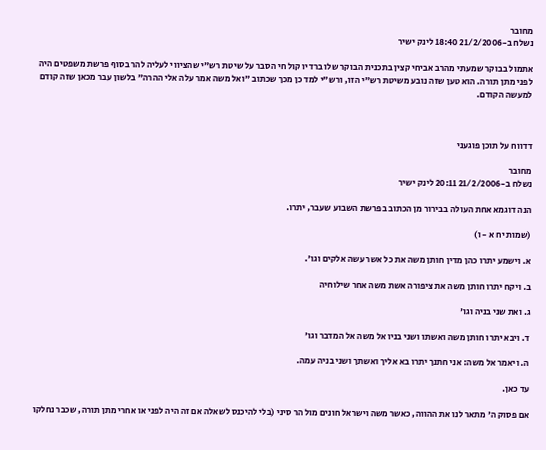מחובר
נשלח ב-21/2/2006 18:40 לינק ישיר

אתמול בבוקר שמעתי מהרב אביחי קצין בתכנית הבוקר שלו ברדיו קול חי הסבר על שיטת רש"י שהציווי לעליה להר בסוף פרשת משפטים היה לפני מתן תורה. הוא טען שזה נובע משיטת רש"י הזו, ורש"י למד כן מכך שכתוב "ואל משה אמר עלה אלי ההרה" בלשון עבר מכאן שזה קודם למעשה הקודם.



דדווח על תוכן פוגעני

מחובר
נשלח ב-21/2/2006 20:11 לינק ישיר

הנה דוגמא אחת העולה בבירור מן הכתוב בפרשת השבוע שעבר, יתרו.

(שמות יח א - ו)

א. וישמע יתרו כהן מדין חותן משה את כל אשר עשה אלקים וגו'.

ב. ויקח יתרו חותן משה את ציפורה אשת משה אחר שילוחיה

ג. ואת שני בניה וגו'

ד. ויבא יתרו חותן משה ואשתו ושני בניו אל משה אל המדבר וגו'

ה. ויאמר אל משה: אני חתנך יתרו בא אליך ואשתך ושני בניה עמה.

עד כאן.

אם פסוק ה' מתאר לנו את ההווה, כאשר משה וישראל חונים מול הר סיני (בלי להיכנס לשאלה אם זה היה לפני או אחרי מתן תורה, שכבר נחלקו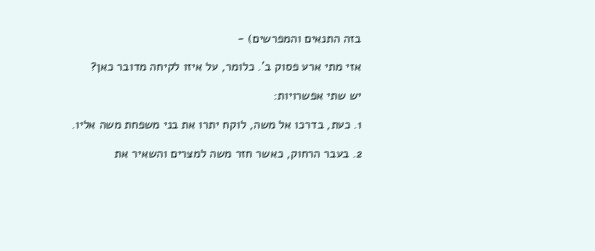בזה התנאים והמפרשים) -

אזי מתי ארע פסוק ב'. כלומר, על איזו לקיחה מדובר כאן?

יש שתי אפשרויות:

1. כעת, בדרכו אל משה, לוקח יתרו את בני משפחת משה אליו.

2. בעבר הרחוק, כאשר חזר משה למצרים והשאיר את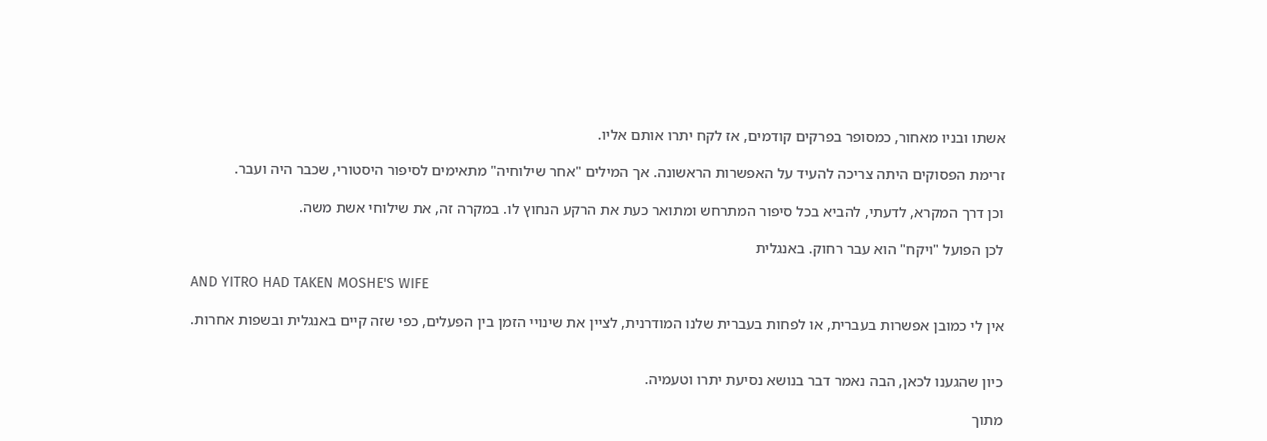אשתו ובניו מאחור, כמסופר בפרקים קודמים, אז לקח יתרו אותם אליו.

זרימת הפסוקים היתה צריכה להעיד על האפשרות הראשונה. אך המילים "אחר שילוחיה" מתאימים לסיפור היסטורי, שכבר היה ועבר.

וכן דרך המקרא, לדעתי, להביא בכל סיפור המתרחש ומתואר כעת את הרקע הנחוץ לו. במקרה זה, את שילוחי אשת משה.

לכן הפועל "ויקח" הוא עבר רחוק. באנגלית

AND YITRO HAD TAKEN MOSHE'S WIFE

אין לי כמובן אפשרות בעברית, או לפחות בעברית שלנו המודרנית, לציין את שינויי הזמן בין הפעלים, כפי שזה קיים באנגלית ובשפות אחרות.


כיון שהגענו לכאן, הבה נאמר דבר בנושא נסיעת יתרו וטעמיה.

מתוך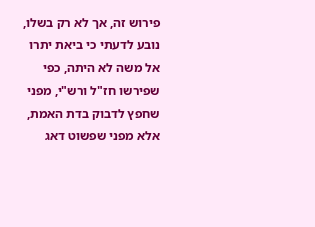פירוש זה, אך לא רק בשלו, נובע לדעתי כי ביאת יתרו אל משה לא היתה, כפי שפירשו חז"ל ורש"י, מפני שחפץ לדבוק בדת האמת, אלא מפני שפשוט דאג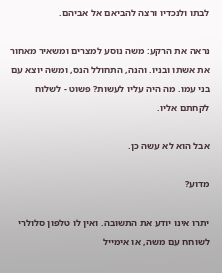לבתו ולנכדיו ורצה להביאם אל אביהם.

נראה את הרקע: משה נוסע למצרים ומשאיר מאחור את אשתו ובניו. והנה, התחולל הנס, ומשה יוצא עם בני עמו. מה היה עליו לעשות? פשוט - לשלוח לקחתם אליו.

אבל הוא לא עשה כן.

מדוע?

יתרו אינו יודע את התשובה. ואין לו טלפון סלולרי לשוחח עם משה, או אימייל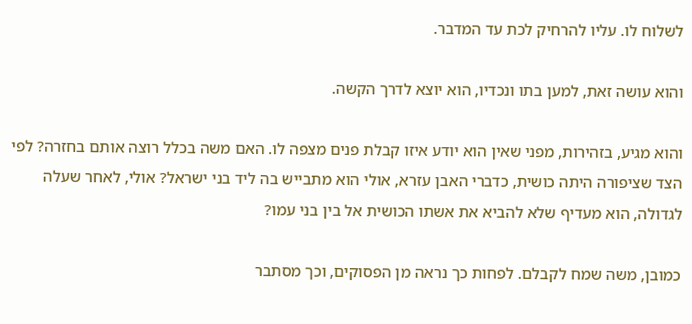לשלוח לו. עליו להרחיק לכת עד המדבר.

והוא עושה זאת, למען בתו ונכדיו, הוא יוצא לדרך הקשה.

והוא מגיע, בזהירות, מפני שאין הוא יודע איזו קבלת פנים מצפה לו. האם משה בכלל רוצה אותם בחזרה? לפי הצד שציפורה היתה כושית, כדברי האבן עזרא, אולי הוא מתבייש בה ליד בני ישראל? אולי, לאחר שעלה לגדולה, הוא מעדיף שלא להביא את אשתו הכושית אל בין בני עמו?

כמובן, משה שמח לקבלם. לפחות כך נראה מן הפסוקים, וכך מסתבר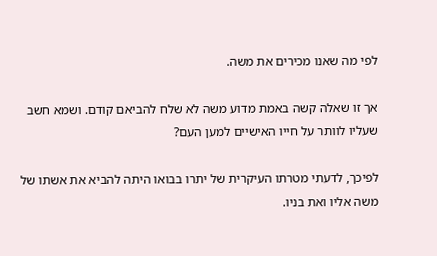לפי מה שאנו מכירים את משה.

אך זו שאלה קשה באמת מדוע משה לא שלח להביאם קודם. ושמא חשב שעליו לוותר על חייו האישיים למען העם?

לפיכך, לדעתי מטרתו העיקרית של יתרו בבואו היתה להביא את אשתו של משה אליו ואת בניו.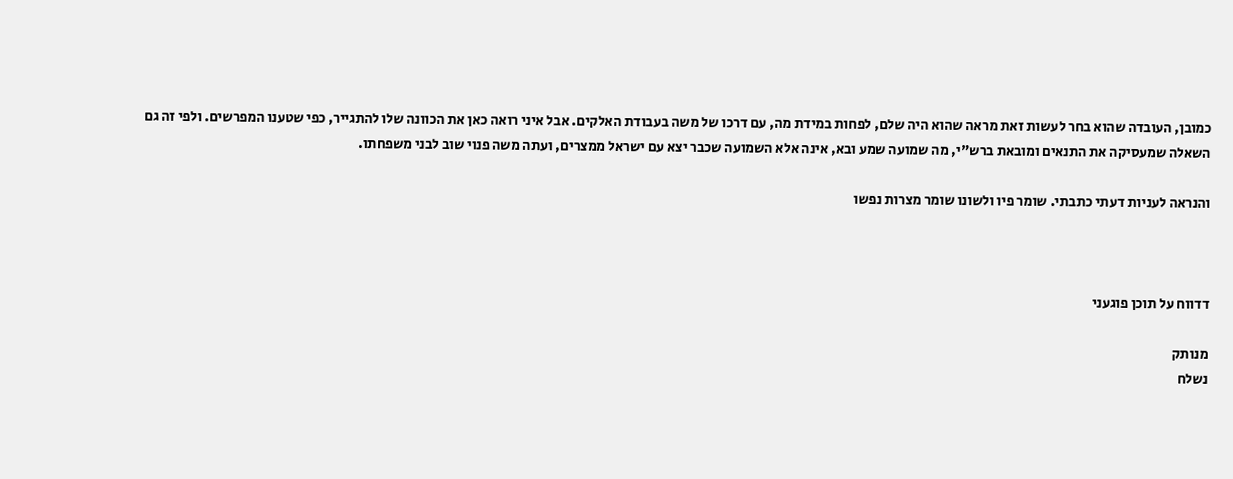כמובן, העובדה שהוא בחר לעשות זאת מראה שהוא היה שלם, לפחות במידת מה, עם דרכו של משה בעבודת האלקים. אבל איני רואה כאן את הכוונה שלו להתגייר, כפי שטענו המפרשים. ולפי זה גם השאלה שמעסיקה את התנאים ומובאת ברש"י, מה שמועה שמע ובא, אינה אלא השמועה שכבר יצא עם ישראל ממצרים, ועתה משה פנוי שוב לבני משפחתו.

והנראה לעניות דעתי כתבתי. שומר פיו ולשונו שומר מצרות נפשו



דדווח על תוכן פוגעני

מנותק
נשלח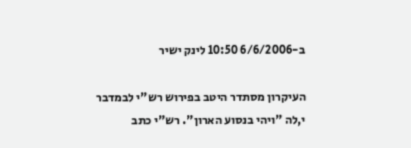ב-6/6/2006 10:50 לינק ישיר

העיקרון מסתדר היטב בפירוש רש"י לבמדבר י,לה "ויהי בנסוע הארון". רש"י כתב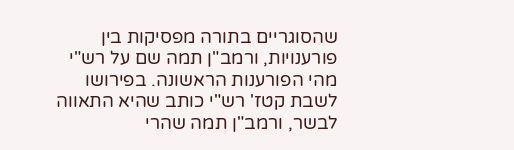שהסוגריים בתורה מפסיקות בין פורענויות, ורמב"ן תמה שם על רש"י מהי הפורענות הראשונה. בפירושו לשבת קטז' רש"י כותב שהיא התאווה לבשר, ורמב"ן תמה שהרי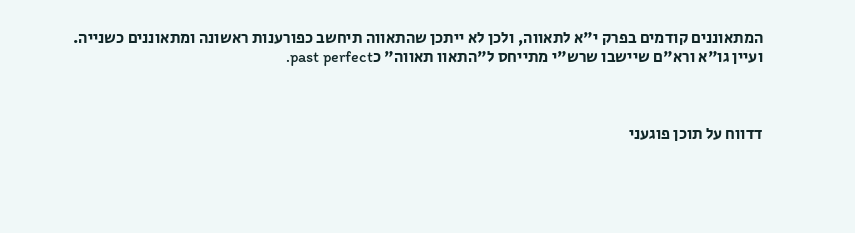המתאוננים קודמים בפרק י"א לתאווה, ולכן לא ייתכן שהתאווה תיחשב כפורענות ראשונה ומתאוננים כשנייה. ועיין גו"א ורא"ם שיישבו שרש"י מתייחס ל"התאוו תאווה" כpast perfect.



דדווח על תוכן פוגעני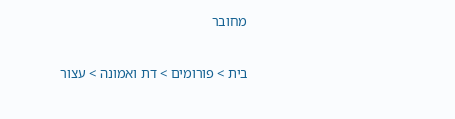מחובר

בית > פורומים > דת ואמונה > עצור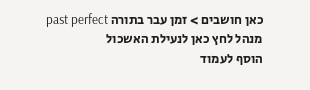כאן חושבים > זמן עבר בתורה past perfect
מנהל לחץ כאן לנעילת האשכול
הוסף לעמוד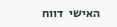האישי  דווח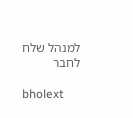למנהל שלח לחבר

bholext